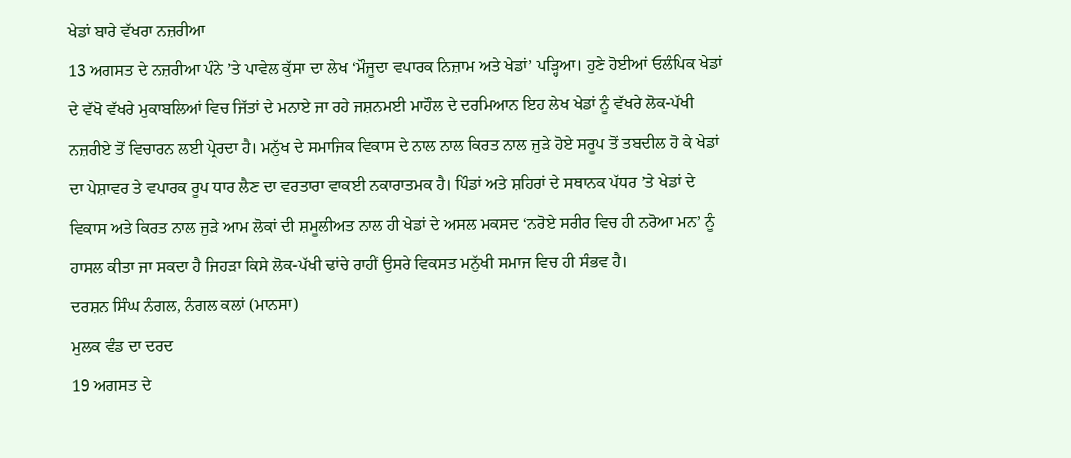ਖੇਡਾਂ ਬਾਰੇ ਵੱਖਰਾ ਨਜ਼ਰੀਆ
13 ਅਗਸਤ ਦੇ ਨਜ਼ਰੀਆ ਪੰਨੇ ’ਤੇ ਪਾਵੇਲ ਕੁੱਸਾ ਦਾ ਲੇਖ ‘ਮੌਜੂਦਾ ਵਪਾਰਕ ਨਿਜ਼ਾਮ ਅਤੇ ਖੇਡਾਂ’ ਪੜ੍ਹਿਆ। ਹੁਣੇ ਹੋਈਆਂ ਓਲੰਪਿਕ ਖੇਡਾਂ ਦੇ ਵੱਖੋ ਵੱਖਰੇ ਮੁਕਾਬਲਿਆਂ ਵਿਚ ਜਿੱਤਾਂ ਦੇ ਮਨਾਏ ਜਾ ਰਹੇ ਜਸ਼ਨਮਈ ਮਾਹੌਲ ਦੇ ਦਰਮਿਆਨ ਇਹ ਲੇਖ ਖੇਡਾਂ ਨੂੰ ਵੱਖਰੇ ਲੋਕ-ਪੱਖੀ ਨਜ਼ਰੀਏ ਤੋਂ ਵਿਚਾਰਨ ਲਈ ਪ੍ਰੇਰਦਾ ਹੈ। ਮਨੁੱਖ ਦੇ ਸਮਾਜਿਕ ਵਿਕਾਸ ਦੇ ਨਾਲ ਨਾਲ ਕਿਰਤ ਨਾਲ ਜੁੜੇ ਹੋਏ ਸਰੂਪ ਤੋਂ ਤਬਦੀਲ ਹੋ ਕੇ ਖੇਡਾਂ ਦਾ ਪੇਸ਼ਾਵਰ ਤੇ ਵਪਾਰਕ ਰੂਪ ਧਾਰ ਲੈਣ ਦਾ ਵਰਤਾਰਾ ਵਾਕਈ ਨਕਾਰਾਤਮਕ ਹੈ। ਪਿੰਡਾਂ ਅਤੇ ਸ਼ਹਿਰਾਂ ਦੇ ਸਥਾਨਕ ਪੱਧਰ ’ਤੇ ਖੇਡਾਂ ਦੇ ਵਿਕਾਸ ਅਤੇ ਕਿਰਤ ਨਾਲ ਜੁੜੇ ਆਮ ਲੋਕਾਂ ਦੀ ਸ਼ਮੂਲੀਅਤ ਨਾਲ ਹੀ ਖੇਡਾਂ ਦੇ ਅਸਲ ਮਕਸਦ ‘ਨਰੋਏ ਸਰੀਰ ਵਿਚ ਹੀ ਨਰੋਆ ਮਨ’ ਨੂੰ ਹਾਸਲ ਕੀਤਾ ਜਾ ਸਕਦਾ ਹੈ ਜਿਹੜਾ ਕਿਸੇ ਲੋਕ-ਪੱਖੀ ਢਾਂਚੇ ਰਾਹੀਂ ਉਸਰੇ ਵਿਕਸਤ ਮਨੁੱਖੀ ਸਮਾਜ ਵਿਚ ਹੀ ਸੰਭਵ ਹੈ।
ਦਰਸ਼ਨ ਸਿੰਘ ਨੰਗਲ, ਨੰਗਲ ਕਲਾਂ (ਮਾਨਸਾ)
ਮੁਲਕ ਵੰਡ ਦਾ ਦਰਦ
19 ਅਗਸਤ ਦੇ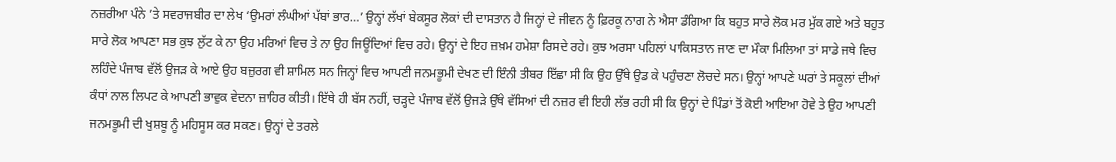ਨਜ਼ਰੀਆ ਪੰਨੇ ’ਤੇ ਸਵਰਾਜਬੀਰ ਦਾ ਲੇਖ ‘ਉਮਰਾਂ ਲੰਘੀਆਂ ਪੱਬਾਂ ਭਾਰ…’ ਉਨ੍ਹਾਂ ਲੱਖਾਂ ਬੇਕਸੂਰ ਲੋਕਾਂ ਦੀ ਦਾਸਤਾਨ ਹੈ ਜਿਨ੍ਹਾਂ ਦੇ ਜੀਵਨ ਨੂੰ ਫ਼ਿਰਕੂ ਨਾਗ ਨੇ ਐਸਾ ਡੰਗਿਆ ਕਿ ਬਹੁਤ ਸਾਰੇ ਲੋਕ ਮਰ ਮੁੱਕ ਗਏ ਅਤੇ ਬਹੁਤ ਸਾਰੇ ਲੋਕ ਆਪਣਾ ਸਭ ਕੁਝ ਲੁੱਟ ਕੇ ਨਾ ਉਹ ਮਰਿਆਂ ਵਿਚ ਤੇ ਨਾ ਉਹ ਜਿਊਂਦਿਆਂ ਵਿਚ ਰਹੇ। ਉਨ੍ਹਾਂ ਦੇ ਇਹ ਜ਼ਖ਼ਮ ਹਮੇਸ਼ਾ ਰਿਸਦੇ ਰਹੇ। ਕੁਝ ਅਰਸਾ ਪਹਿਲਾਂ ਪਾਕਿਸਤਾਨ ਜਾਣ ਦਾ ਮੌਕਾ ਮਿਲਿਆ ਤਾਂ ਸਾਡੇ ਜਥੇ ਵਿਚ ਲਹਿੰਦੇ ਪੰਜਾਬ ਵੱਲੋਂ ਉਜੜ ਕੇ ਆਏ ਉਹ ਬਜ਼ੁਰਗ ਵੀ ਸ਼ਾਮਿਲ ਸਨ ਜਿਨ੍ਹਾਂ ਵਿਚ ਆਪਣੀ ਜਨਮਭੂਮੀ ਦੇਖਣ ਦੀ ਇੰਨੀ ਤੀਬਰ ਇੱਛਾ ਸੀ ਕਿ ਉਹ ਉੱਥੇ ਉਡ ਕੇ ਪਹੁੰਚਣਾ ਲੋਚਦੇ ਸਨ। ਉਨ੍ਹਾਂ ਆਪਣੇ ਘਰਾਂ ਤੇ ਸਕੂਲਾਂ ਦੀਆਂ ਕੰਧਾਂ ਨਾਲ ਲਿਪਟ ਕੇ ਆਪਣੀ ਭਾਵੁਕ ਵੇਦਨਾ ਜ਼ਾਹਿਰ ਕੀਤੀ। ਇੱਥੇ ਹੀ ਬੱਸ ਨਹੀਂ, ਚੜ੍ਹਦੇ ਪੰਜਾਬ ਵੱਲੋਂ ਉਜੜੇ ਉੱਥੇ ਵੱਸਿਆਂ ਦੀ ਨਜ਼ਰ ਵੀ ਇਹੀ ਲੱਭ ਰਹੀ ਸੀ ਕਿ ਉਨ੍ਹਾਂ ਦੇ ਪਿੰਡਾਂ ਤੋਂ ਕੋਈ ਆਇਆ ਹੋਵੇ ਤੇ ਉਹ ਆਪਣੀ ਜਨਮਭੂਮੀ ਦੀ ਖੁਸ਼ਬੂ ਨੂੰ ਮਹਿਸੂਸ ਕਰ ਸਕਣ। ਉਨ੍ਹਾਂ ਦੇ ਤਰਲੇ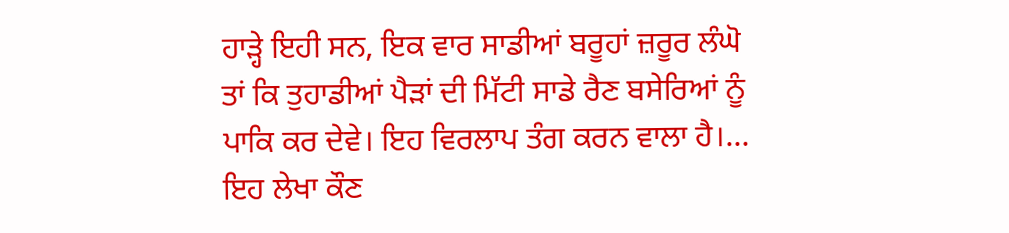ਹਾੜ੍ਹੇ ਇਹੀ ਸਨ, ਇਕ ਵਾਰ ਸਾਡੀਆਂ ਬਰੂਹਾਂ ਜ਼ਰੂਰ ਲੰਘੋ ਤਾਂ ਕਿ ਤੁਹਾਡੀਆਂ ਪੈੜਾਂ ਦੀ ਮਿੱਟੀ ਸਾਡੇ ਰੈਣ ਬਸੇਰਿਆਂ ਨੂੰ ਪਾਕਿ ਕਰ ਦੇਵੇ। ਇਹ ਵਿਰਲਾਪ ਤੰਗ ਕਰਨ ਵਾਲਾ ਹੈ।… ਇਹ ਲੇਖਾ ਕੌਣ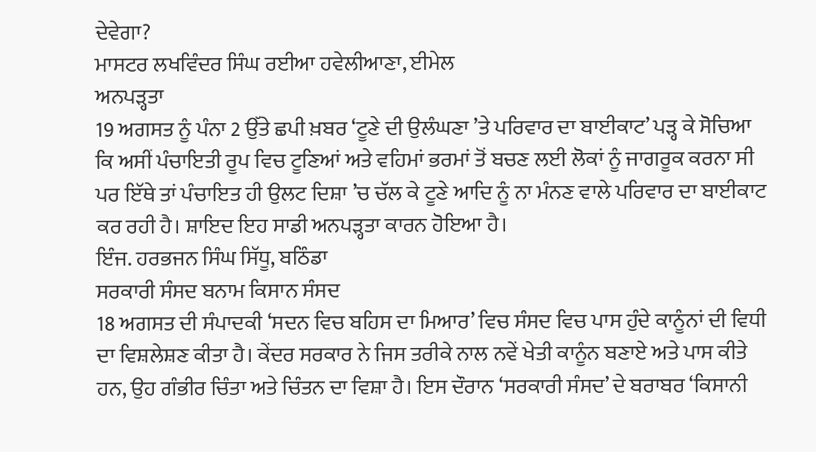ਦੇਵੇਗਾ?
ਮਾਸਟਰ ਲਖਵਿੰਦਰ ਸਿੰਘ ਰਈਆ ਹਵੇਲੀਆਣਾ, ਈਮੇਲ
ਅਨਪੜ੍ਹਤਾ
19 ਅਗਸਤ ਨੂੰ ਪੰਨਾ 2 ਉੱਤੇ ਛਪੀ ਖ਼ਬਰ ‘ਟੂਣੇ ਦੀ ਉਲੰਘਣਾ ’ਤੇ ਪਰਿਵਾਰ ਦਾ ਬਾਈਕਾਟ’ ਪੜ੍ਹ ਕੇ ਸੋਚਿਆ ਕਿ ਅਸੀਂ ਪੰਚਾਇਤੀ ਰੂਪ ਵਿਚ ਟੂਣਿਆਂ ਅਤੇ ਵਹਿਮਾਂ ਭਰਮਾਂ ਤੋਂ ਬਚਣ ਲਈ ਲੋਕਾਂ ਨੂੰ ਜਾਗਰੂਕ ਕਰਨਾ ਸੀ ਪਰ ਇੱਥੇ ਤਾਂ ਪੰਚਾਇਤ ਹੀ ਉਲਟ ਦਿਸ਼ਾ ’ਚ ਚੱਲ ਕੇ ਟੂਣੇ ਆਦਿ ਨੂੰ ਨਾ ਮੰਨਣ ਵਾਲੇ ਪਰਿਵਾਰ ਦਾ ਬਾਈਕਾਟ ਕਰ ਰਹੀ ਹੈ। ਸ਼ਾਇਦ ਇਹ ਸਾਡੀ ਅਨਪੜ੍ਹਤਾ ਕਾਰਨ ਹੋਇਆ ਹੈ।
ਇੰਜ. ਹਰਭਜਨ ਸਿੰਘ ਸਿੱਧੂ, ਬਠਿੰਡਾ
ਸਰਕਾਰੀ ਸੰਸਦ ਬਨਾਮ ਕਿਸਾਨ ਸੰਸਦ
18 ਅਗਸਤ ਦੀ ਸੰਪਾਦਕੀ ‘ਸਦਨ ਵਿਚ ਬਹਿਸ ਦਾ ਮਿਆਰ’ ਵਿਚ ਸੰਸਦ ਵਿਚ ਪਾਸ ਹੁੰਦੇ ਕਾਨੂੰਨਾਂ ਦੀ ਵਿਧੀ ਦਾ ਵਿਸ਼ਲੇਸ਼ਣ ਕੀਤਾ ਹੈ। ਕੇਂਦਰ ਸਰਕਾਰ ਨੇ ਜਿਸ ਤਰੀਕੇ ਨਾਲ ਨਵੇਂ ਖੇਤੀ ਕਾਨੂੰਨ ਬਣਾਏ ਅਤੇ ਪਾਸ ਕੀਤੇ ਹਨ, ਉਹ ਗੰਭੀਰ ਚਿੰਤਾ ਅਤੇ ਚਿੰਤਨ ਦਾ ਵਿਸ਼ਾ ਹੈ। ਇਸ ਦੌਰਾਨ ‘ਸਰਕਾਰੀ ਸੰਸਦ’ ਦੇ ਬਰਾਬਰ ‘ਕਿਸਾਨੀ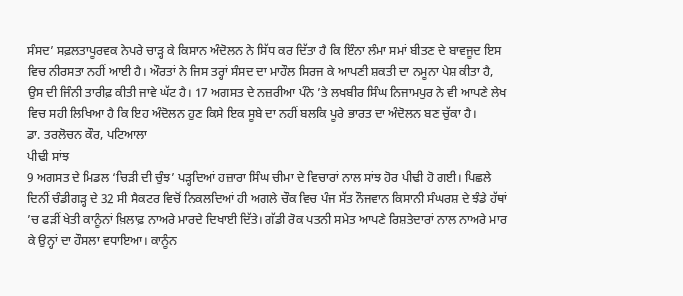ਸੰਸਦ’ ਸਫ਼ਲਤਾਪੂਰਵਕ ਨੇਪਰੇ ਚਾੜ੍ਹ ਕੇ ਕਿਸਾਨ ਅੰਦੋਲਨ ਨੇ ਸਿੱਧ ਕਰ ਦਿੱਤਾ ਹੈ ਕਿ ਇੰਨਾ ਲੰਮਾ ਸਮਾਂ ਬੀਤਣ ਦੇ ਬਾਵਜੂਦ ਇਸ ਵਿਚ ਨੀਰਸਤਾ ਨਹੀਂ ਆਈ ਹੈ। ਔਰਤਾਂ ਨੇ ਜਿਸ ਤਰ੍ਹਾਂ ਸੰਸਦ ਦਾ ਮਾਹੌਲ ਸਿਰਜ ਕੇ ਆਪਣੀ ਸ਼ਕਤੀ ਦਾ ਨਮੂਨਾ ਪੇਸ਼ ਕੀਤਾ ਹੈ, ਉਸ ਦੀ ਜਿੰਨੀ ਤਾਰੀਫ਼ ਕੀਤੀ ਜਾਵੇ ਘੱਟ ਹੈ। 17 ਅਗਸਤ ਦੇ ਨਜ਼ਰੀਆ ਪੰਨੇ ’ਤੇ ਲਖਬੀਰ ਸਿੰਘ ਨਿਜਾਮਪੁਰ ਨੇ ਵੀ ਆਪਣੇ ਲੇਖ ਵਿਚ ਸਹੀ ਲਿਖਿਆ ਹੈ ਕਿ ਇਹ ਅੰਦੋਲਨ ਹੁਣ ਕਿਸੇ ਇਕ ਸੂਬੇ ਦਾ ਨਹੀਂ ਬਲਕਿ ਪੂਰੇ ਭਾਰਤ ਦਾ ਅੰਦੋਲਨ ਬਣ ਚੁੱਕਾ ਹੈ।
ਡਾ. ਤਰਲੋਚਨ ਕੌਰ, ਪਟਿਆਲਾ
ਪੀਢੀ ਸਾਂਝ
9 ਅਗਸਤ ਦੇ ਮਿਡਲ ‘ਚਿੜੀ ਦੀ ਚੁੰਝ’ ਪੜ੍ਹਦਿਆਂ ਹਜ਼ਾਰਾ ਸਿੰਘ ਚੀਮਾ ਦੇ ਵਿਚਾਰਾਂ ਨਾਲ ਸਾਂਝ ਹੋਰ ਪੀਢੀ ਹੋ ਗਈ। ਪਿਛਲੇ ਦਿਨੀਂ ਚੰਡੀਗੜ੍ਹ ਦੇ 32 ਸੀ ਸੈਕਟਰ ਵਿਚੋਂ ਨਿਕਲਦਿਆਂ ਹੀ ਅਗਲੇ ਚੌਕ ਵਿਚ ਪੰਜ ਸੱਤ ਨੌਜਵਾਨ ਕਿਸਾਨੀ ਸੰਘਰਸ਼ ਦੇ ਝੰਡੇ ਹੱਥਾਂ ’ਚ ਫੜੀਂ ਖੇਤੀ ਕਾਨੂੰਨਾਂ ਖ਼ਿਲਾਫ਼ ਨਾਅਰੇ ਮਾਰਦੇ ਦਿਖਾਈ ਦਿੱਤੇ। ਗੱਡੀ ਰੋਕ ਪਤਨੀ ਸਮੇਤ ਆਪਣੇ ਰਿਸ਼ਤੇਦਾਰਾਂ ਨਾਲ ਨਾਅਰੇ ਮਾਰ ਕੇ ਉਨ੍ਹਾਂ ਦਾ ਹੌਸਲਾ ਵਧਾਇਆ। ਕਾਨੂੰਨ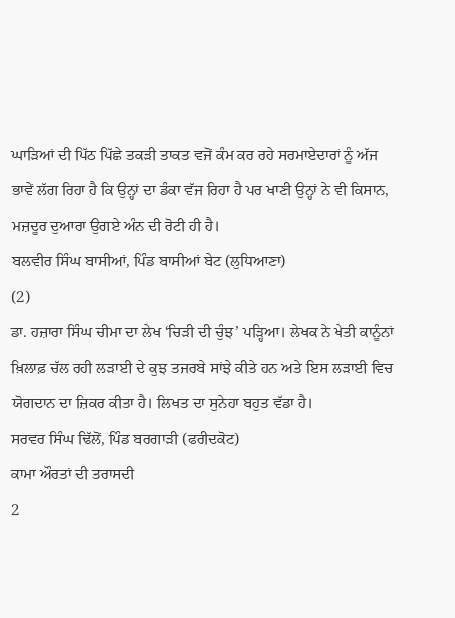ਘਾੜਿਆਂ ਦੀ ਪਿੱਠ ਪਿੱਛੇ ਤਕੜੀ ਤਾਕਤ ਵਜੋਂ ਕੰਮ ਕਰ ਰਹੇ ਸਰਮਾਏਦਾਰਾਂ ਨੂੰ ਅੱਜ ਭਾਵੇਂ ਲੱਗ ਰਿਹਾ ਹੈ ਕਿ ਉਨ੍ਹਾਂ ਦਾ ਡੰਕਾ ਵੱਜ ਰਿਹਾ ਹੈ ਪਰ ਖਾਣੀ ਉਨ੍ਹਾਂ ਨੇ ਵੀ ਕਿਸਾਨ, ਮਜ਼ਦੂਰ ਦੁਆਰਾ ਉਗਏ ਅੰਨ ਦੀ ਰੋਟੀ ਹੀ ਹੈ।
ਬਲਵੀਰ ਸਿੰਘ ਬਾਸੀਆਂ, ਪਿੰਡ ਬਾਸੀਆਂ ਬੇਟ (ਲੁਧਿਆਣਾ)
(2)
ਡਾ. ਹਜ਼ਾਰਾ ਸਿੰਘ ਚੀਮਾ ਦਾ ਲੇਖ ‘ਚਿੜੀ ਦੀ ਚੁੰਝ’ ਪੜ੍ਹਿਆ। ਲੇਖਕ ਨੇ ਖੇਤੀ ਕਾਨੂੰਨਾਂ ਖ਼ਿਲਾਫ਼ ਚੱਲ ਰਹੀ ਲੜਾਈ ਦੇ ਕੁਝ ਤਜਰਬੇ ਸਾਂਝੇ ਕੀਤੇ ਹਨ ਅਤੇ ਇਸ ਲੜਾਈ ਵਿਚ ਯੋਗਦਾਨ ਦਾ ਜ਼ਿਕਰ ਕੀਤਾ ਹੈ। ਲਿਖਤ ਦਾ ਸੁਨੇਹਾ ਬਹੁਤ ਵੱਡਾ ਹੈ।
ਸਰਵਰ ਸਿੰਘ ਢਿੱਲੋਂ, ਪਿੰਡ ਬਰਗਾੜੀ (ਫਰੀਦਕੋਟ)
ਕਾਮਾ ਔਰਤਾਂ ਦੀ ਤਰਾਸਦੀ
2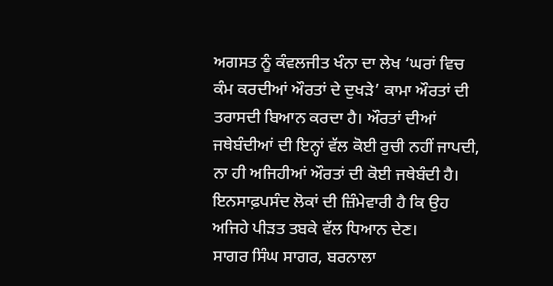ਅਗਸਤ ਨੂੰ ਕੰਵਲਜੀਤ ਖੰਨਾ ਦਾ ਲੇਖ ‘ਘਰਾਂ ਵਿਚ ਕੰਮ ਕਰਦੀਆਂ ਔਰਤਾਂ ਦੇ ਦੁਖੜੇ’ ਕਾਮਾ ਔਰਤਾਂ ਦੀ ਤਰਾਸਦੀ ਬਿਆਨ ਕਰਦਾ ਹੈ। ਔਰਤਾਂ ਦੀਆਂ ਜਥੇਬੰਦੀਆਂ ਦੀ ਇਨ੍ਹਾਂ ਵੱਲ ਕੋਈ ਰੁਚੀ ਨਹੀਂ ਜਾਪਦੀ, ਨਾ ਹੀ ਅਜਿਹੀਆਂ ਔਰਤਾਂ ਦੀ ਕੋਈ ਜਥੇਬੰਦੀ ਹੈ। ਇਨਸਾਫ਼ਪਸੰਦ ਲੋਕਾਂ ਦੀ ਜ਼ਿੰਮੇਵਾਰੀ ਹੈ ਕਿ ਉਹ ਅਜਿਹੇ ਪੀੜਤ ਤਬਕੇ ਵੱਲ ਧਿਆਨ ਦੇਣ।
ਸਾਗਰ ਸਿੰਘ ਸਾਗਰ, ਬਰਨਾਲਾ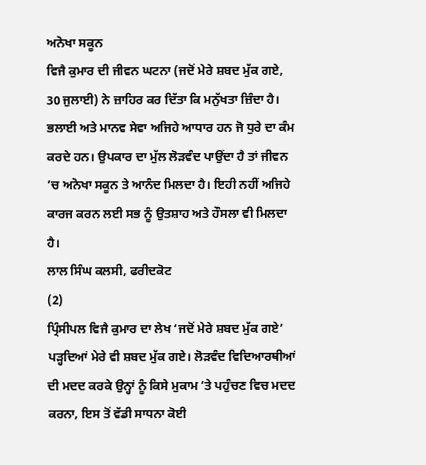ਅਨੋਖਾ ਸਕੂਨ
ਵਿਜੈ ਕੁਮਾਰ ਦੀ ਜੀਵਨ ਘਟਨਾ (ਜਦੋਂ ਮੇਰੇ ਸ਼ਬਦ ਮੁੱਕ ਗਏ, 30 ਜੁਲਾਈ) ਨੇ ਜ਼ਾਹਿਰ ਕਰ ਦਿੱਤਾ ਕਿ ਮਨੁੱਖਤਾ ਜ਼ਿੰਦਾ ਹੈ। ਭਲਾਈ ਅਤੇ ਮਾਨਵ ਸੇਵਾ ਅਜਿਹੇ ਆਧਾਰ ਹਨ ਜੋ ਧੁਰੇ ਦਾ ਕੰਮ ਕਰਦੇ ਹਨ। ਉਪਕਾਰ ਦਾ ਮੁੱਲ ਲੋੜਵੰਦ ਪਾਉਂਦਾ ਹੈ ਤਾਂ ਜੀਵਨ ’ਚ ਅਨੋਖਾ ਸਕੂਨ ਤੇ ਆਨੰਦ ਮਿਲਦਾ ਹੈ। ਇਹੀ ਨਹੀਂ ਅਜਿਹੇ ਕਾਰਜ ਕਰਨ ਲਈ ਸਭ ਨੂੰ ਉਤਸ਼ਾਹ ਅਤੇ ਹੌਸਲਾ ਵੀ ਮਿਲਦਾ ਹੈ।
ਲਾਲ ਸਿੰਘ ਕਲਸੀ, ਫਰੀਦਕੋਟ
(2)
ਪ੍ਰਿੰਸੀਪਲ ਵਿਜੈ ਕੁਮਾਰ ਦਾ ਲੇਖ ‘ਜਦੋਂ ਮੇਰੇ ਸ਼ਬਦ ਮੁੱਕ ਗਏ’ ਪੜ੍ਹਦਿਆਂ ਮੇਰੇ ਵੀ ਸ਼ਬਦ ਮੁੱਕ ਗਏ। ਲੋੜਵੰਦ ਵਿਦਿਆਰਥੀਆਂ ਦੀ ਮਦਦ ਕਰਕੇ ਉਨ੍ਹਾਂ ਨੂੰ ਕਿਸੇ ਮੁਕਾਮ ’ਤੇ ਪਹੁੰਚਣ ਵਿਚ ਮਦਦ ਕਰਨਾ, ਇਸ ਤੋਂ ਵੱਡੀ ਸਾਧਨਾ ਕੋਈ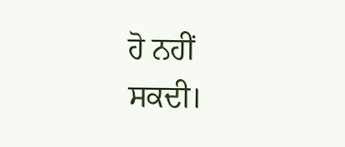ਹੋ ਨਹੀਂ ਸਕਦੀ।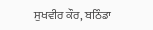ਸੁਖਵੀਰ ਕੌਰ, ਬਠਿੰਡਾ